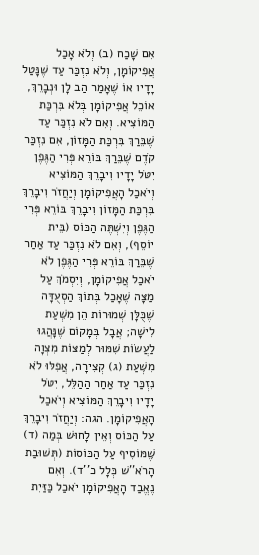אִם שָׁכַח (ב) וְלֹא אָכַל אֲפִיקוֹמָן, וְלֹא נִזְכַּר עַד שֶׁנָּטַל יָדָיו אוֹ שֶׁאָמַר הַב לָן וּנְבָרֵךְ, אוֹכֵל אֲפִיקוֹמָן בְּלֹא בִּרְכַּת הַמּוֹצִיא. וְאִם לֹא נִזְכַּר עַד שֶׁבֵּרַךְ בִּרְכַּת הַמָּזוֹן, אִם נִזְכַּר קֹדֶם שֶׁבֵּרַךְ בּוֹרֵא פְּרִי הַגֶּפֶן יִטֹּל יָדָיו וִיבָרֵךְ הַמּוֹצִיא וְיֹאכַל הָאֲפִיקוֹמָן וְיַחֲזֹר וִיבָרֵךְ בִּרְכַּת הַמָּזוֹן וִיבָרֵךְ בּוֹרֵא פְּרִי הַגֶּפֶן וְיִשְׁתֶּה הַכּוֹס (בֵּית יוֹסֵף), וְאִם לֹא נִזְכַּר עַד אַחַר שֶׁבֵּרַךְ בּוֹרֵא פְּרִי הַגֶּפֶן לֹא יֹאכַל אֲפִיקוֹמָן, וְיִסְמֹךְ עַל מַצָּה שֶׁאָכַל בְּתוֹךְ הַסְעֻדָּה שֶׁכֻּלָּן שְׁמוּרוֹת הֵן מִשְּׁעַת לִישָׁה; אֲבָל בְּמָקוֹם שֶׁנָּהֲגוּ לַעֲשׂוֹת שִׁמּוּר לְמַצּוֹת מִצְוָה מִשְּׁעַת (ג) קְצִירָה, אֲפִלּוּ לֹא נִזְכַּר עַד אַחַר הַהַלֵּל, יִטֹּל יָדָיו וִיבָרֵךְ הַמּוֹצִיא וְיֹאכַל הָאֲפִיקוֹמָן. הגה: וְיַחֲזֹר וִיבָרֵךְ עַל הַכּוֹס וְאֵין לָחוּשׁ בְּמַה (ד) שֶּׁמּוֹסִיף עַל הַכּוֹסוֹת (תְּשׁוּבַת הָרֹא''שׁ כְּלָל כ''ד). וְאִם נֶאֱבַד הָאֲפִיקוֹמָן יֹאכַל כַּזַּיִת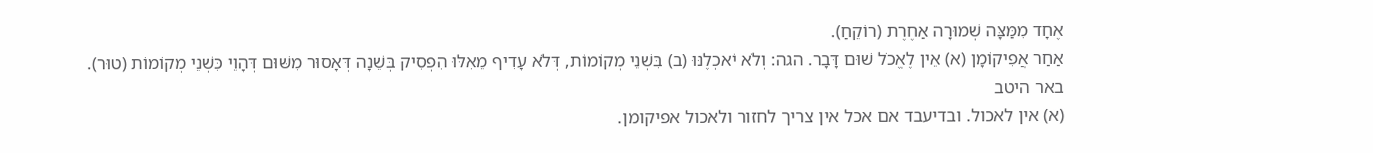אֶחָד מִמַּצָּה שְׁמוּרָה אַחֶרֶת (רוֹקֵחַ).
אַחַר אֲפִיקוֹמָן (א) אֵין לֶאֱכֹל שׁוּם דָּבָר. הגה: וְלֹא יֹאכְלֶנּוּ (ב) בִּשְׁנֵי מְקוֹמוֹת, דְּלֹא עָדִיף מֵאִלּוּ הִפְסִיק בְּשֵׁנָה דְּאָסוּר מִשּׁוּם דְּהָוֵי כִּשְׁנֵי מְקוֹמוֹת (טוּר).
באר היטב
(א) אין לאכול. ובדיעבד אם אכל אין צריך לחזור ולאכול אפיקומן.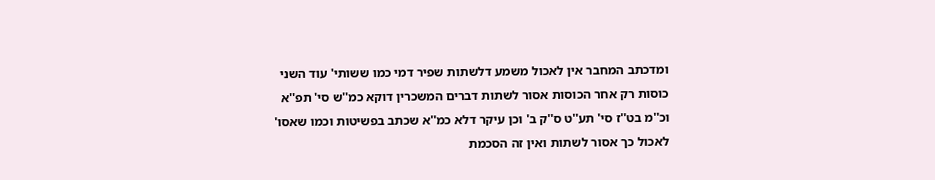ומדכתב המחבר אין לאכול משמע דלשתות שפיר דמי כמו ששותי' עוד השני כוסות רק אחר הכוסות אסור לשתות דברים המשכרין דוקא כמ''ש סי' תפ''א וכ''מ בט''ז סי' תע''ט ס''ק ב' וכן עיקר דלא כמ''א שכתב בפשיטות וכמו שאסו' לאכול כך אסור לשתות ואין זה הסכמת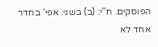הפוסקים. ח''י: (ב) בשני. אפי' בחדר אחד לא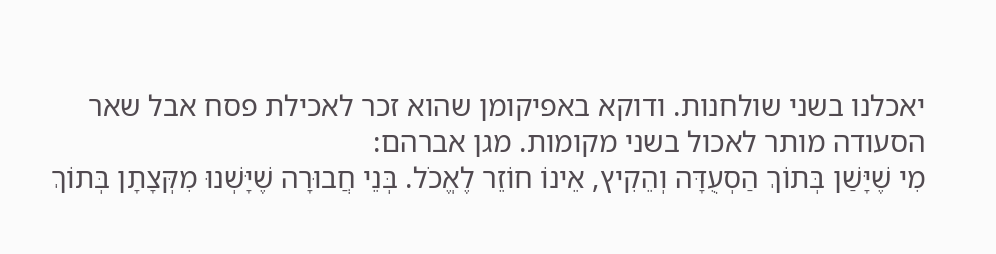יאכלנו בשני שולחנות. ודוקא באפיקומן שהוא זכר לאכילת פסח אבל שאר הסעודה מותר לאכול בשני מקומות. מגן אברהם:
מִי שֶׁיָּשַׁן בְּתוֹךְ הַסְעֻדָּה וְהֵקִיץ, אֵינוֹ חוֹזֵר לֶאֱכֹל. בְּנֵי חֲבוּרָה שֶׁיָּשְׁנוּ מִקְּצָתָן בְּתוֹךְ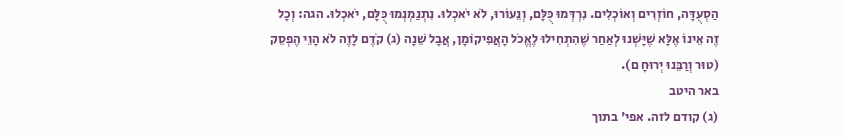הַסְעֻדָּה, חוֹזְרִים וְאוֹכְלִים. נִרְדְּמוּ כֻּלָּם, וְנֵעוֹרוּ, לֹא יֹאכְלוּ. נִתְנַמְנְמוּ כֻּלָּם, יֹאכְלוּ. הגה: וְכָל זֶה אֵינוֹ אֶלָּא שֶׁיָּשְׁנוּ לְאַחַר שֶׁהִתְחִילוּ לֶאֱכֹל הָאֲפִיקוֹמָן, אֲבָל שֵׁנָה (ג) קֹדֶם לָזֶה לֹא הָוֵי הֶפְסֵק (טוּר וְרַבֵּנוּ יְרוּחָ ם).
באר היטב
(ג) קודם לזה. אפי' בתוך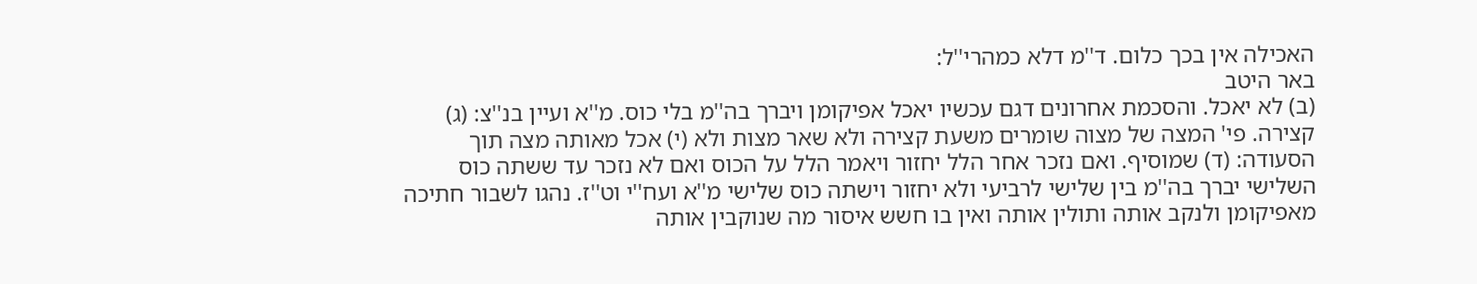האכילה אין בכך כלום. ד''מ דלא כמהרי''ל:
באר היטב
(ב) לא יאכל. והסכמת אחרונים דגם עכשיו יאכל אפיקומן ויברך בה''מ בלי כוס. מ''א ועיין בנ''צ: (ג) קצירה. פי' המצה של מצוה שומרים משעת קצירה ולא שאר מצות ולא (י) אכל מאותה מצה תוך הסעודה: (ד) שמוסיף. ואם נזכר אחר הלל יחזור ויאמר הלל על הכוס ואם לא נזכר עד ששתה כוס השלישי יברך בה''מ בין שלישי לרביעי ולא יחזור וישתה כוס שלישי מ''א ועח''י וט''ז. נהגו לשבור חתיכה מאפיקומן ולנקב אותה ותולין אותה ואין בו חשש איסור מה שנוקבין אותה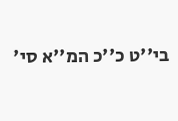בי''ט כ''כ המ''א סי'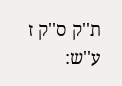ת''ק ס''ק ז ע''ש: